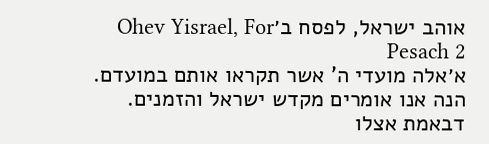אוהב ישראל, לפסח ב׳Ohev Yisrael, For Pesach 2
א׳אלה מועדי ה' אשר תקראו אותם במועדם. הנה אנו אומרים מקדש ישראל והזמנים. דבאמת אצלו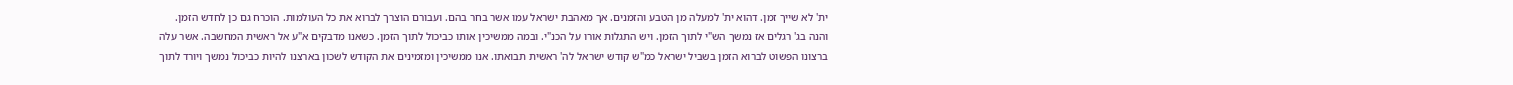ית' לא שייך זמן. דהוא ית' למעלה מן הטבע והזמנים. אך מאהבת ישראל עמו אשר בחר בהם. ועבורם הוצרך לברוא את כל העולמות. הוכרח גם כן לחדש הזמן. והנה בג' רגלים אז נמשך הש"י לתוך הזמן. ויש התגלות אורו על הכנ"י. ובמה ממשיכין אותו כביכול לתוך הזמן. כשאנו מדבקים א"ע אל ראשית המחשבה. אשר עלה ברצונו הפשוט לברוא הזמן בשביל ישראל כמ"ש קודש ישראל לה' ראשית תבואתו. אנו ממשיכין ומזמינים את הקודש לשכון בארצנו להיות כביכול נמשך ויורד לתוך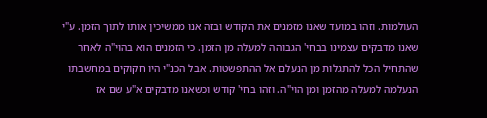העולמות. וזהו במועד שאנו מזמנים את הקודש ובזה אנו ממשיכין אותו לתוך הזמן. ע"י שאנו מדבקים עצמינו בבחי' הגבוהה למעלה מן הזמן. כי הזמנים הוא בהוי"ה לאחר שהתחיל הכל להתגלות מן הנעלם אל ההתפשטות. אבל הכנ"י היו חקוקים במחשבתו הנעלמה למעלה מהזמן ומן הוי"ה. וזהו בחי' קודש וכשאנו מדבקים א"ע שם אז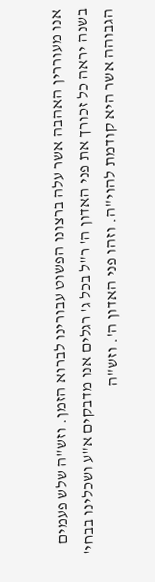אנו מעוררין האהבה אשר עלה ברצונו הפשוט עבורינו לברוא הזמן. וזש"ה שלש פעמים בשנה יראה כל זכורך את פני האדון ה' ר"ל בכל ג' רגלים אנו מדבקים א"ע ושכלינו בבחי' הגבוהה אשר היא קודמת להוי"ה. וזהו פני האדון ה'. וזש"ה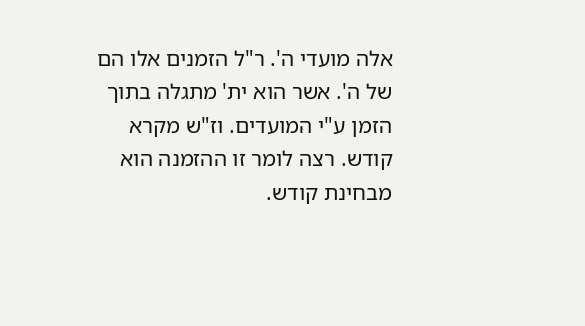אלה מועדי ה'. ר"ל הזמנים אלו הם של ה'. אשר הוא ית' מתגלה בתוך הזמן ע"י המועדים. וז"ש מקרא קודש. רצה לומר זו ההזמנה הוא מבחינת קודש.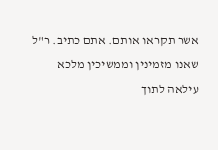אשר תקראו אותם. אתם כתיב. ר"ל שאנו מזמינין וממשיכין מלכא עילאה לתוך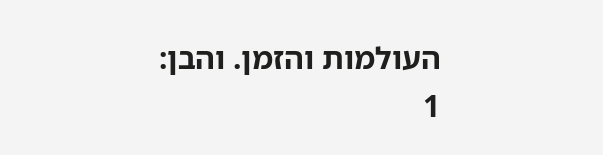העולמות והזמן. והבן:
1